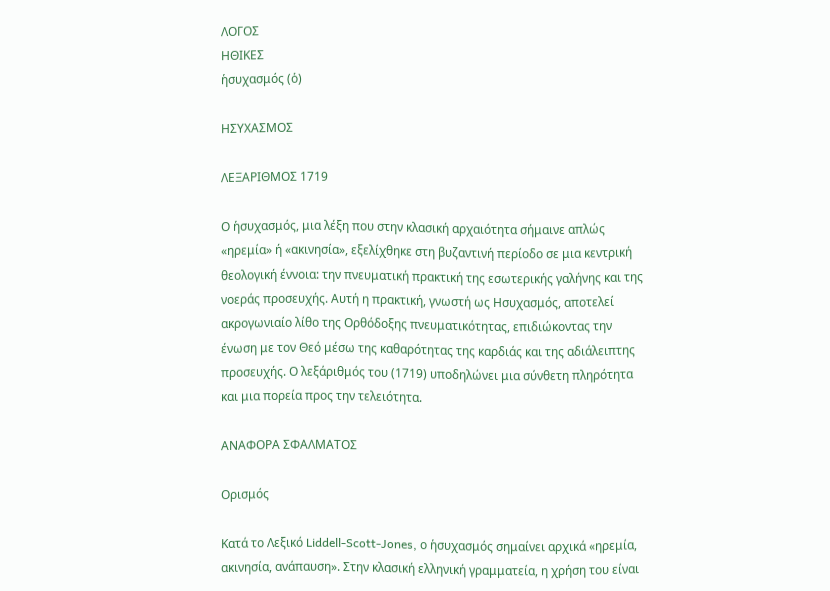ΛΟΓΟΣ
ΗΘΙΚΕΣ
ἡσυχασμός (ὁ)

ΗΣΥΧΑΣΜΟΣ

ΛΕΞΑΡΙΘΜΟΣ 1719

Ο ἡσυχασμός, μια λέξη που στην κλασική αρχαιότητα σήμαινε απλώς «ηρεμία» ή «ακινησία», εξελίχθηκε στη βυζαντινή περίοδο σε μια κεντρική θεολογική έννοια: την πνευματική πρακτική της εσωτερικής γαλήνης και της νοεράς προσευχής. Αυτή η πρακτική, γνωστή ως Ησυχασμός, αποτελεί ακρογωνιαίο λίθο της Ορθόδοξης πνευματικότητας, επιδιώκοντας την ένωση με τον Θεό μέσω της καθαρότητας της καρδιάς και της αδιάλειπτης προσευχής. Ο λεξάριθμός του (1719) υποδηλώνει μια σύνθετη πληρότητα και μια πορεία προς την τελειότητα.

ΑΝΑΦΟΡΑ ΣΦΑΛΜΑΤΟΣ

Ορισμός

Κατά το Λεξικό Liddell-Scott-Jones, ο ἡσυχασμός σημαίνει αρχικά «ηρεμία, ακινησία, ανάπαυση». Στην κλασική ελληνική γραμματεία, η χρήση του είναι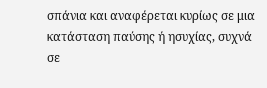σπάνια και αναφέρεται κυρίως σε μια κατάσταση παύσης ή ησυχίας, συχνά σε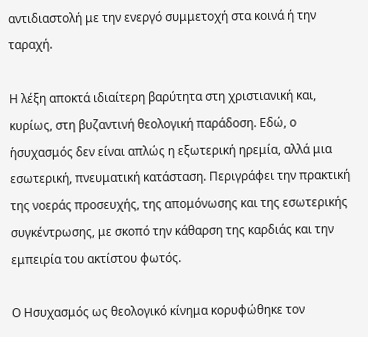αντιδιαστολή με την ενεργό συμμετοχή στα κοινά ή την ταραχή.

Η λέξη αποκτά ιδιαίτερη βαρύτητα στη χριστιανική και, κυρίως, στη βυζαντινή θεολογική παράδοση. Εδώ, ο ἡσυχασμός δεν είναι απλώς η εξωτερική ηρεμία, αλλά μια εσωτερική, πνευματική κατάσταση. Περιγράφει την πρακτική της νοεράς προσευχής, της απομόνωσης και της εσωτερικής συγκέντρωσης, με σκοπό την κάθαρση της καρδιάς και την εμπειρία του ακτίστου φωτός.

Ο Ησυχασμός ως θεολογικό κίνημα κορυφώθηκε τον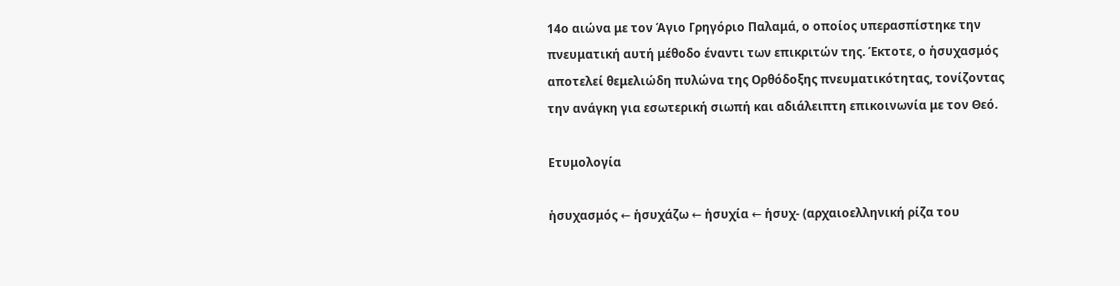14ο αιώνα με τον Άγιο Γρηγόριο Παλαμά, ο οποίος υπερασπίστηκε την πνευματική αυτή μέθοδο έναντι των επικριτών της. Έκτοτε, ο ἡσυχασμός αποτελεί θεμελιώδη πυλώνα της Ορθόδοξης πνευματικότητας, τονίζοντας την ανάγκη για εσωτερική σιωπή και αδιάλειπτη επικοινωνία με τον Θεό.

Ετυμολογία

ἡσυχασμός ← ἡσυχάζω ← ἡσυχία ← ἡσυχ- (αρχαιοελληνική ρίζα του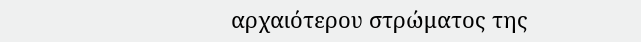αρχαιότερου στρώματος της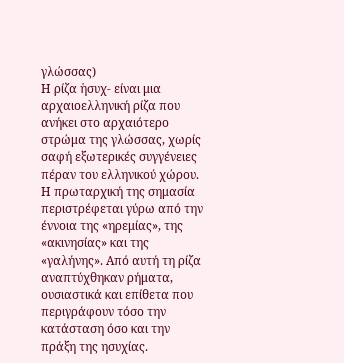γλώσσας)
Η ρίζα ἡσυχ- είναι μια αρχαιοελληνική ρίζα που ανήκει στο αρχαιότερο στρώμα της γλώσσας, χωρίς σαφή εξωτερικές συγγένειες πέραν του ελληνικού χώρου. Η πρωταρχική της σημασία περιστρέφεται γύρω από την έννοια της «ηρεμίας», της «ακινησίας» και της «γαλήνης». Από αυτή τη ρίζα αναπτύχθηκαν ρήματα, ουσιαστικά και επίθετα που περιγράφουν τόσο την κατάσταση όσο και την πράξη της ησυχίας.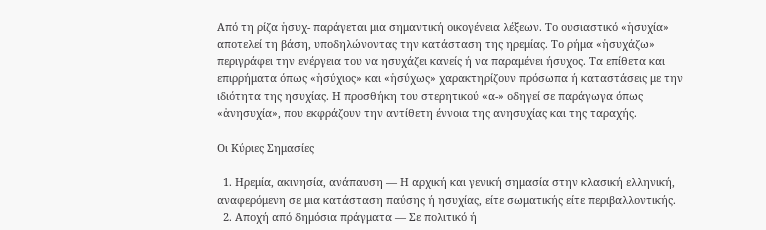Από τη ρίζα ἡσυχ- παράγεται μια σημαντική οικογένεια λέξεων. Το ουσιαστικό «ἡσυχία» αποτελεί τη βάση, υποδηλώνοντας την κατάσταση της ηρεμίας. Το ρήμα «ἡσυχάζω» περιγράφει την ενέργεια του να ησυχάζει κανείς ή να παραμένει ήσυχος. Τα επίθετα και επιρρήματα όπως «ἡσύχιος» και «ἡσύχως» χαρακτηρίζουν πρόσωπα ή καταστάσεις με την ιδιότητα της ησυχίας. Η προσθήκη του στερητικού «α-» οδηγεί σε παράγωγα όπως «ἀνησυχία», που εκφράζουν την αντίθετη έννοια της ανησυχίας και της ταραχής.

Οι Κύριες Σημασίες

  1. Ηρεμία, ακινησία, ανάπαυση — Η αρχική και γενική σημασία στην κλασική ελληνική, αναφερόμενη σε μια κατάσταση παύσης ή ησυχίας, είτε σωματικής είτε περιβαλλοντικής.
  2. Αποχή από δημόσια πράγματα — Σε πολιτικό ή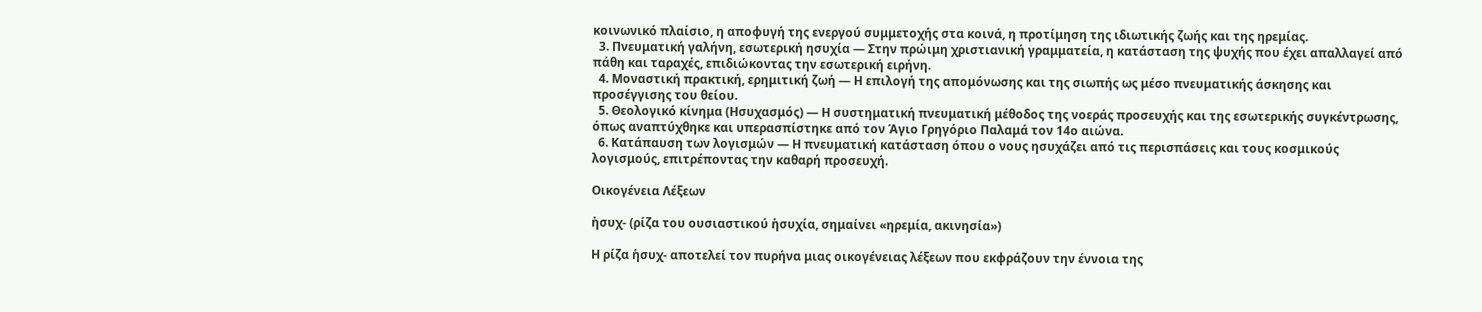κοινωνικό πλαίσιο, η αποφυγή της ενεργού συμμετοχής στα κοινά, η προτίμηση της ιδιωτικής ζωής και της ηρεμίας.
  3. Πνευματική γαλήνη, εσωτερική ησυχία — Στην πρώιμη χριστιανική γραμματεία, η κατάσταση της ψυχής που έχει απαλλαγεί από πάθη και ταραχές, επιδιώκοντας την εσωτερική ειρήνη.
  4. Μοναστική πρακτική, ερημιτική ζωή — Η επιλογή της απομόνωσης και της σιωπής ως μέσο πνευματικής άσκησης και προσέγγισης του θείου.
  5. Θεολογικό κίνημα (Ησυχασμός) — Η συστηματική πνευματική μέθοδος της νοεράς προσευχής και της εσωτερικής συγκέντρωσης, όπως αναπτύχθηκε και υπερασπίστηκε από τον Άγιο Γρηγόριο Παλαμά τον 14ο αιώνα.
  6. Κατάπαυση των λογισμών — Η πνευματική κατάσταση όπου ο νους ησυχάζει από τις περισπάσεις και τους κοσμικούς λογισμούς, επιτρέποντας την καθαρή προσευχή.

Οικογένεια Λέξεων

ἡσυχ- (ρίζα του ουσιαστικού ἡσυχία, σημαίνει «ηρεμία, ακινησία»)

Η ρίζα ἡσυχ- αποτελεί τον πυρήνα μιας οικογένειας λέξεων που εκφράζουν την έννοια της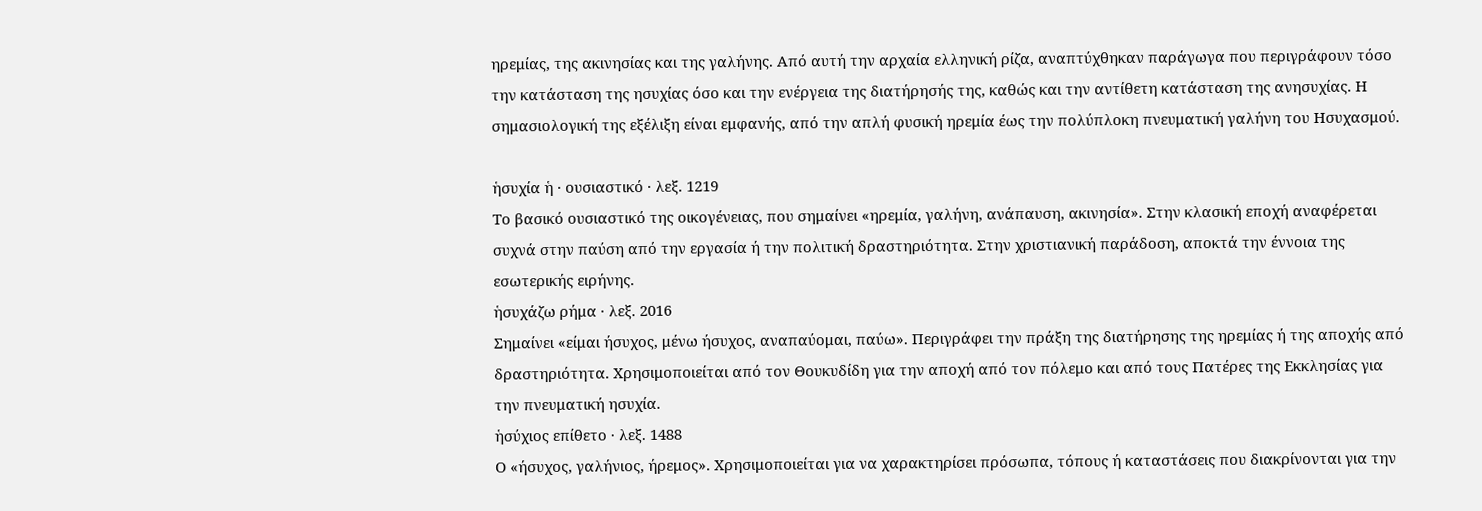ηρεμίας, της ακινησίας και της γαλήνης. Από αυτή την αρχαία ελληνική ρίζα, αναπτύχθηκαν παράγωγα που περιγράφουν τόσο την κατάσταση της ησυχίας όσο και την ενέργεια της διατήρησής της, καθώς και την αντίθετη κατάσταση της ανησυχίας. Η σημασιολογική της εξέλιξη είναι εμφανής, από την απλή φυσική ηρεμία έως την πολύπλοκη πνευματική γαλήνη του Ησυχασμού.

ἡσυχία ἡ · ουσιαστικό · λεξ. 1219
Το βασικό ουσιαστικό της οικογένειας, που σημαίνει «ηρεμία, γαλήνη, ανάπαυση, ακινησία». Στην κλασική εποχή αναφέρεται συχνά στην παύση από την εργασία ή την πολιτική δραστηριότητα. Στην χριστιανική παράδοση, αποκτά την έννοια της εσωτερικής ειρήνης.
ἡσυχάζω ρήμα · λεξ. 2016
Σημαίνει «είμαι ήσυχος, μένω ήσυχος, αναπαύομαι, παύω». Περιγράφει την πράξη της διατήρησης της ηρεμίας ή της αποχής από δραστηριότητα. Χρησιμοποιείται από τον Θουκυδίδη για την αποχή από τον πόλεμο και από τους Πατέρες της Εκκλησίας για την πνευματική ησυχία.
ἡσύχιος επίθετο · λεξ. 1488
Ο «ήσυχος, γαλήνιος, ήρεμος». Χρησιμοποιείται για να χαρακτηρίσει πρόσωπα, τόπους ή καταστάσεις που διακρίνονται για την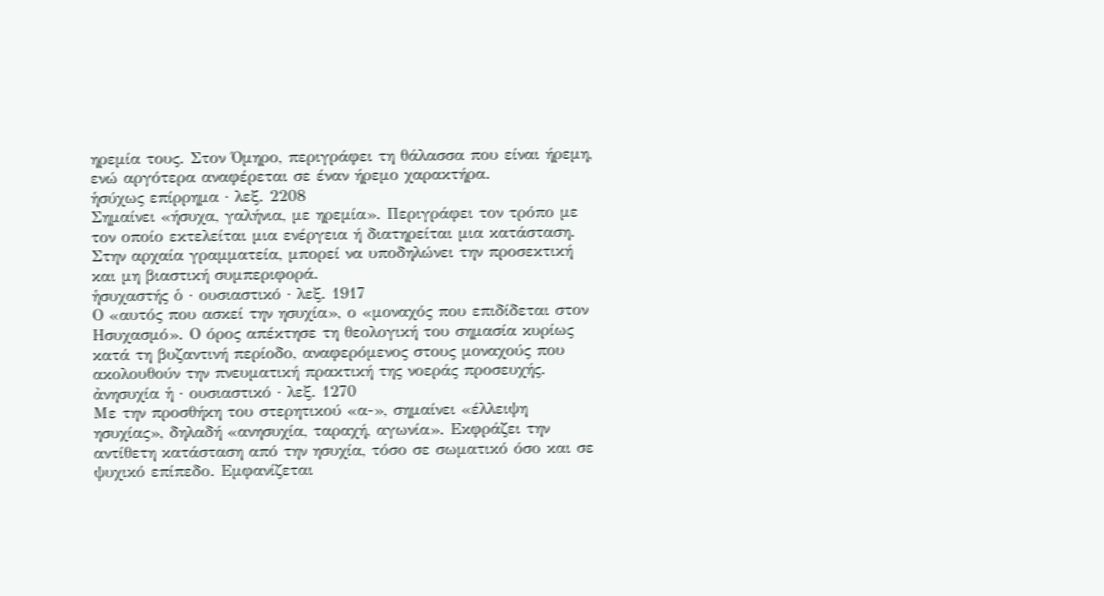ηρεμία τους. Στον Όμηρο, περιγράφει τη θάλασσα που είναι ήρεμη, ενώ αργότερα αναφέρεται σε έναν ήρεμο χαρακτήρα.
ἡσύχως επίρρημα · λεξ. 2208
Σημαίνει «ήσυχα, γαλήνια, με ηρεμία». Περιγράφει τον τρόπο με τον οποίο εκτελείται μια ενέργεια ή διατηρείται μια κατάσταση. Στην αρχαία γραμματεία, μπορεί να υποδηλώνει την προσεκτική και μη βιαστική συμπεριφορά.
ἡσυχαστής ὁ · ουσιαστικό · λεξ. 1917
Ο «αυτός που ασκεί την ησυχία», ο «μοναχός που επιδίδεται στον Ησυχασμό». Ο όρος απέκτησε τη θεολογική του σημασία κυρίως κατά τη βυζαντινή περίοδο, αναφερόμενος στους μοναχούς που ακολουθούν την πνευματική πρακτική της νοεράς προσευχής.
ἀνησυχία ἡ · ουσιαστικό · λεξ. 1270
Με την προσθήκη του στερητικού «α-», σημαίνει «έλλειψη ησυχίας», δηλαδή «ανησυχία, ταραχή, αγωνία». Εκφράζει την αντίθετη κατάσταση από την ησυχία, τόσο σε σωματικό όσο και σε ψυχικό επίπεδο. Εμφανίζεται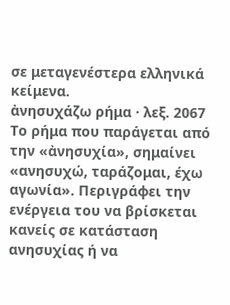σε μεταγενέστερα ελληνικά κείμενα.
ἀνησυχάζω ρήμα · λεξ. 2067
Το ρήμα που παράγεται από την «ἀνησυχία», σημαίνει «ανησυχώ, ταράζομαι, έχω αγωνία». Περιγράφει την ενέργεια του να βρίσκεται κανείς σε κατάσταση ανησυχίας ή να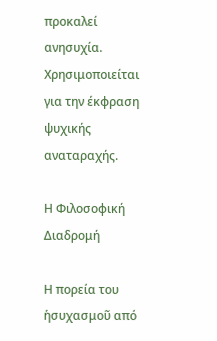προκαλεί ανησυχία. Χρησιμοποιείται για την έκφραση ψυχικής αναταραχής.

Η Φιλοσοφική Διαδρομή

Η πορεία του ἡσυχασμοῦ από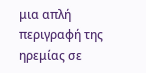μια απλή περιγραφή της ηρεμίας σε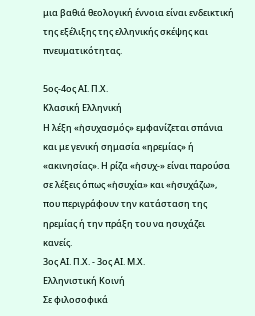μια βαθιά θεολογική έννοια είναι ενδεικτική της εξέλιξης της ελληνικής σκέψης και πνευματικότητας.

5ος-4ος ΑΙ. Π.Χ.
Κλασική Ελληνική
Η λέξη «ἡσυχασμός» εμφανίζεται σπάνια και με γενική σημασία «ηρεμίας» ή «ακινησίας». Η ρίζα «ἡσυχ-» είναι παρούσα σε λέξεις όπως «ἡσυχία» και «ἡσυχάζω», που περιγράφουν την κατάσταση της ηρεμίας ή την πράξη του να ησυχάζει κανείς.
3ος ΑΙ. Π.Χ. - 3ος ΑΙ. Μ.Χ.
Ελληνιστική Κοινή
Σε φιλοσοφικά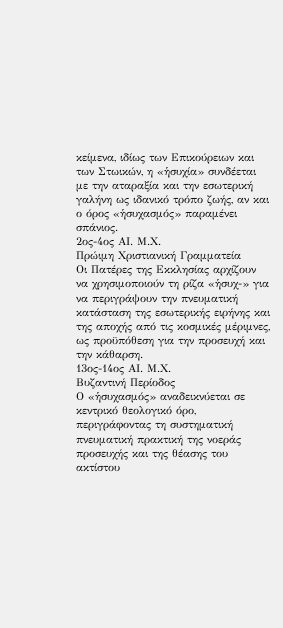κείμενα, ιδίως των Επικούρειων και των Στωικών, η «ἡσυχία» συνδέεται με την αταραξία και την εσωτερική γαλήνη ως ιδανικό τρόπο ζωής, αν και ο όρος «ἡσυχασμός» παραμένει σπάνιος.
2ος-4ος ΑΙ. Μ.Χ.
Πρώιμη Χριστιανική Γραμματεία
Οι Πατέρες της Εκκλησίας αρχίζουν να χρησιμοποιούν τη ρίζα «ἡσυχ-» για να περιγράψουν την πνευματική κατάσταση της εσωτερικής ειρήνης και της αποχής από τις κοσμικές μέριμνες, ως προϋπόθεση για την προσευχή και την κάθαρση.
13ος-14ος ΑΙ. Μ.Χ.
Βυζαντινή Περίοδος
Ο «ἡσυχασμός» αναδεικνύεται σε κεντρικό θεολογικό όρο, περιγράφοντας τη συστηματική πνευματική πρακτική της νοεράς προσευχής και της θέασης του ακτίστου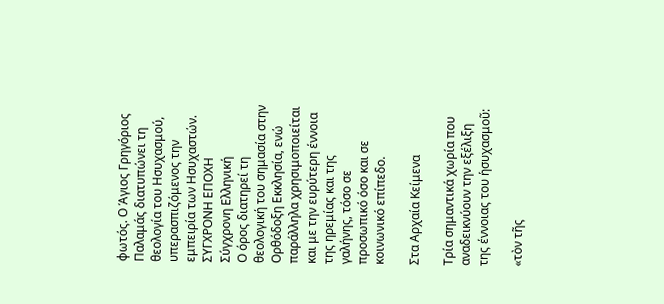φωτός. Ο Άγιος Γρηγόριος Παλαμάς διατυπώνει τη θεολογία του Ησυχασμού, υπερασπιζόμενος την εμπειρία των Ησυχαστών.
ΣΥΓΧΡΟΝΗ ΕΠΟΧΗ
Σύγχρονη Ελληνική
Ο όρος διατηρεί τη θεολογική του σημασία στην Ορθόδοξη Εκκλησία, ενώ παράλληλα χρησιμοποιείται και με την ευρύτερη έννοια της ηρεμίας και της γαλήνης, τόσο σε προσωπικό όσο και σε κοινωνικό επίπεδο.

Στα Αρχαία Κείμενα

Τρία σημαντικά χωρία που αναδεικνύουν την εξέλιξη της έννοιας του ἡσυχασμοῦ:

«τὸν τῆς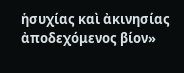ἡσυχίας καὶ ἀκινησίας ἀποδεχόμενος βίον»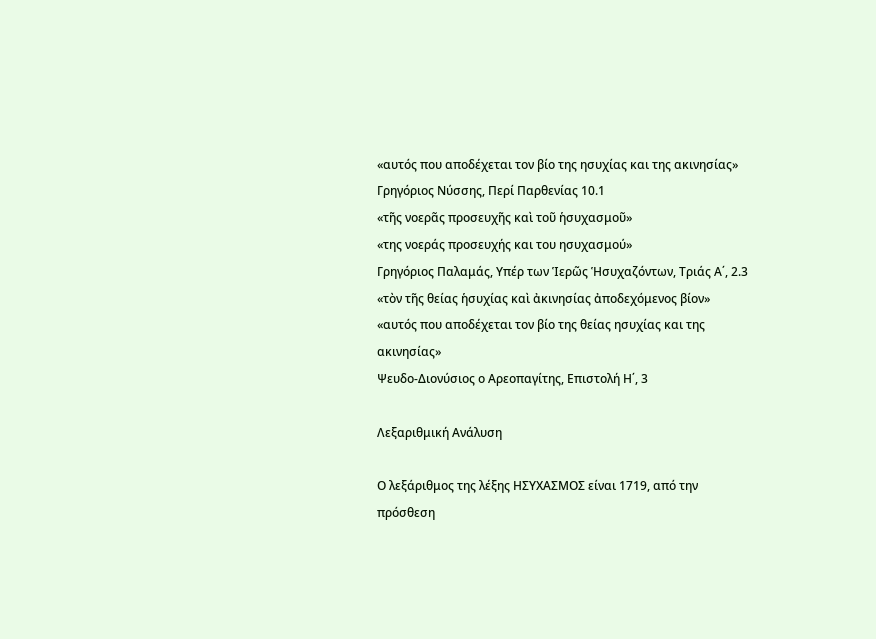«αυτός που αποδέχεται τον βίο της ησυχίας και της ακινησίας»
Γρηγόριος Νύσσης, Περί Παρθενίας 10.1
«τῆς νοερᾶς προσευχῆς καὶ τοῦ ἡσυχασμοῦ»
«της νοεράς προσευχής και του ησυχασμού»
Γρηγόριος Παλαμάς, Υπέρ των Ἱερῶς Ἡσυχαζόντων, Τριάς Α΄, 2.3
«τὸν τῆς θείας ἡσυχίας καὶ ἀκινησίας ἀποδεχόμενος βίον»
«αυτός που αποδέχεται τον βίο της θείας ησυχίας και της ακινησίας»
Ψευδο-Διονύσιος ο Αρεοπαγίτης, Επιστολή Η΄, 3

Λεξαριθμική Ανάλυση

Ο λεξάριθμος της λέξης ΗΣΥΧΑΣΜΟΣ είναι 1719, από την πρόσθεση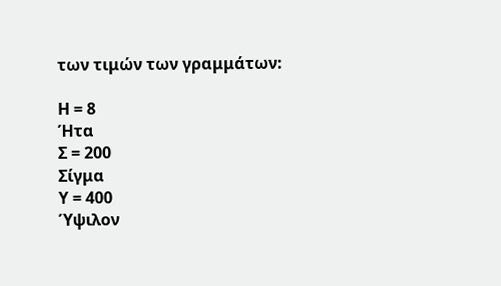των τιμών των γραμμάτων:

Η = 8
Ήτα
Σ = 200
Σίγμα
Υ = 400
Ύψιλον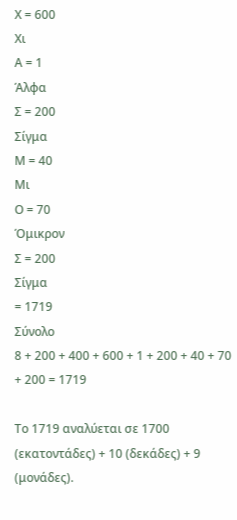Χ = 600
Χι
Α = 1
Άλφα
Σ = 200
Σίγμα
Μ = 40
Μι
Ο = 70
Όμικρον
Σ = 200
Σίγμα
= 1719
Σύνολο
8 + 200 + 400 + 600 + 1 + 200 + 40 + 70 + 200 = 1719

Το 1719 αναλύεται σε 1700 (εκατοντάδες) + 10 (δεκάδες) + 9 (μονάδες).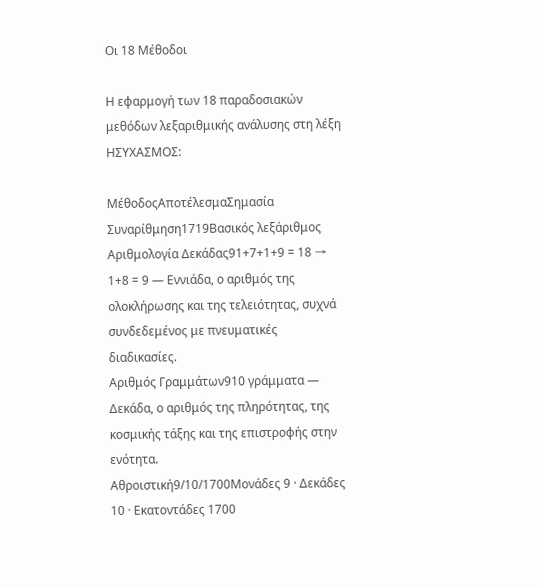Οι 18 Μέθοδοι

Η εφαρμογή των 18 παραδοσιακών μεθόδων λεξαριθμικής ανάλυσης στη λέξη ΗΣΥΧΑΣΜΟΣ:

ΜέθοδοςΑποτέλεσμαΣημασία
Συναρίθμηση1719Βασικός λεξάριθμος
Αριθμολογία Δεκάδας91+7+1+9 = 18 → 1+8 = 9 — Εννιάδα, ο αριθμός της ολοκλήρωσης και της τελειότητας, συχνά συνδεδεμένος με πνευματικές διαδικασίες.
Αριθμός Γραμμάτων910 γράμματα — Δεκάδα, ο αριθμός της πληρότητας, της κοσμικής τάξης και της επιστροφής στην ενότητα.
Αθροιστική9/10/1700Μονάδες 9 · Δεκάδες 10 · Εκατοντάδες 1700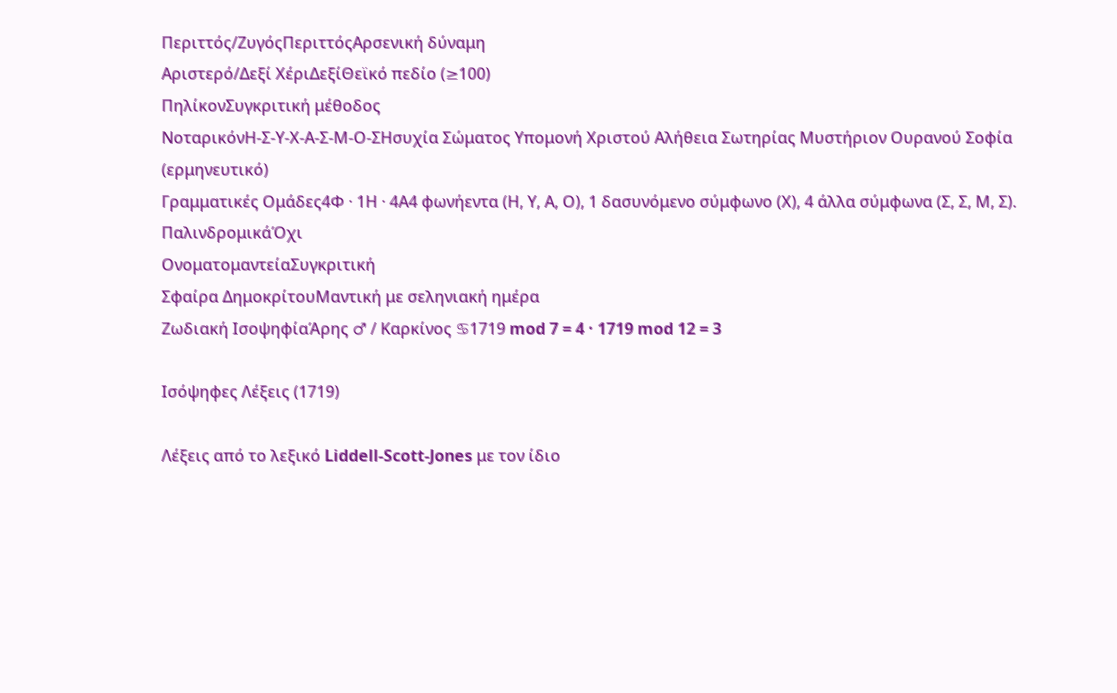Περιττός/ΖυγόςΠεριττόςΑρσενική δύναμη
Αριστερό/Δεξί ΧέριΔεξίΘεϊκό πεδίο (≥100)
ΠηλίκονΣυγκριτική μέθοδος
ΝοταρικόνΗ-Σ-Υ-Χ-Α-Σ-Μ-Ο-ΣΗσυχία Σώματος Υπομονή Χριστού Αλήθεια Σωτηρίας Μυστήριον Ουρανού Σοφία (ερμηνευτικό)
Γραμματικές Ομάδες4Φ · 1Η · 4Α4 φωνήεντα (Η, Υ, Α, Ο), 1 δασυνόμενο σύμφωνο (Χ), 4 άλλα σύμφωνα (Σ, Σ, Μ, Σ).
ΠαλινδρομικάΌχι
ΟνοματομαντείαΣυγκριτική
Σφαίρα ΔημοκρίτουΜαντική με σεληνιακή ημέρα
Ζωδιακή ΙσοψηφίαΆρης ♂ / Καρκίνος ♋1719 mod 7 = 4 · 1719 mod 12 = 3

Ισόψηφες Λέξεις (1719)

Λέξεις από το λεξικό Liddell-Scott-Jones με τον ίδιο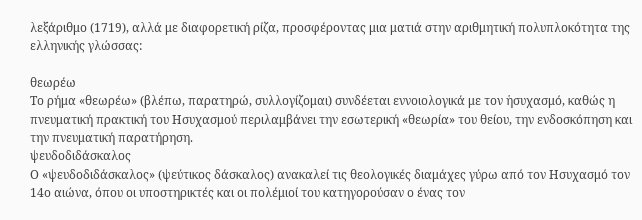λεξάριθμο (1719), αλλά με διαφορετική ρίζα, προσφέροντας μια ματιά στην αριθμητική πολυπλοκότητα της ελληνικής γλώσσας:

θεωρέω
Το ρήμα «θεωρέω» (βλέπω, παρατηρώ, συλλογίζομαι) συνδέεται εννοιολογικά με τον ἡσυχασμό, καθώς η πνευματική πρακτική του Ησυχασμού περιλαμβάνει την εσωτερική «θεωρία» του θείου, την ενδοσκόπηση και την πνευματική παρατήρηση.
ψευδοδιδάσκαλος
Ο «ψευδοδιδάσκαλος» (ψεύτικος δάσκαλος) ανακαλεί τις θεολογικές διαμάχες γύρω από τον Ησυχασμό τον 14ο αιώνα, όπου οι υποστηρικτές και οι πολέμιοί του κατηγορούσαν ο ένας τον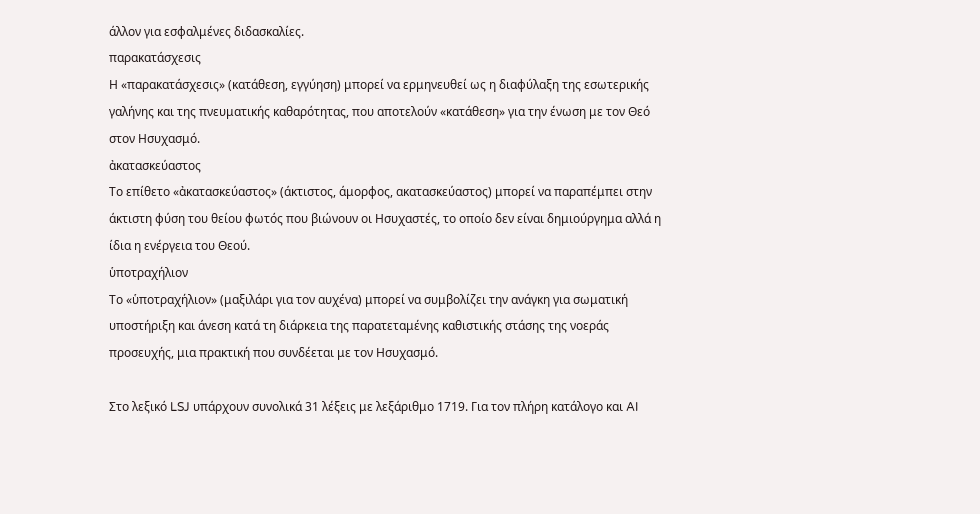άλλον για εσφαλμένες διδασκαλίες.
παρακατάσχεσις
Η «παρακατάσχεσις» (κατάθεση, εγγύηση) μπορεί να ερμηνευθεί ως η διαφύλαξη της εσωτερικής γαλήνης και της πνευματικής καθαρότητας, που αποτελούν «κατάθεση» για την ένωση με τον Θεό στον Ησυχασμό.
ἀκατασκεύαστος
Το επίθετο «ἀκατασκεύαστος» (άκτιστος, άμορφος, ακατασκεύαστος) μπορεί να παραπέμπει στην άκτιστη φύση του θείου φωτός που βιώνουν οι Ησυχαστές, το οποίο δεν είναι δημιούργημα αλλά η ίδια η ενέργεια του Θεού.
ὑποτραχήλιον
Το «ὑποτραχήλιον» (μαξιλάρι για τον αυχένα) μπορεί να συμβολίζει την ανάγκη για σωματική υποστήριξη και άνεση κατά τη διάρκεια της παρατεταμένης καθιστικής στάσης της νοεράς προσευχής, μια πρακτική που συνδέεται με τον Ησυχασμό.

Στο λεξικό LSJ υπάρχουν συνολικά 31 λέξεις με λεξάριθμο 1719. Για τον πλήρη κατάλογο και AI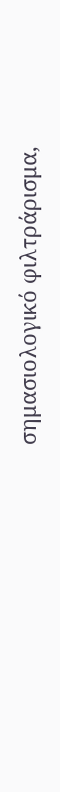σημασιολογικό φιλτράρισμα,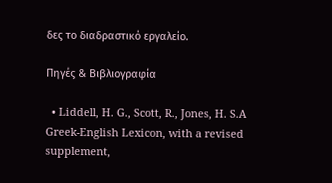δες το διαδραστικό εργαλείο.

Πηγές & Βιβλιογραφία

  • Liddell, H. G., Scott, R., Jones, H. S.A Greek-English Lexicon, with a revised supplement,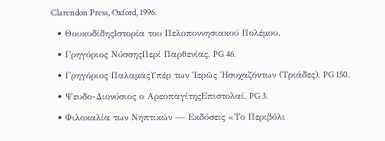Clarendon Press, Oxford, 1996.
  • ΘουκυδίδηςΙστορία του Πελοποννησιακού Πολέμου.
  • Γρηγόριος ΝύσσηςΠερί Παρθενίας, PG 46.
  • Γρηγόριος ΠαλαμάςΥπέρ των Ἱερῶς Ἡσυχαζόντων (Τριάδες), PG 150.
  • Ψευδο-Διονύσιος ο ΑρεοπαγίτηςΕπιστολαί, PG 3.
  • Φιλοκαλία των Νηπτικών — Εκδόσεις «Το Περιβόλι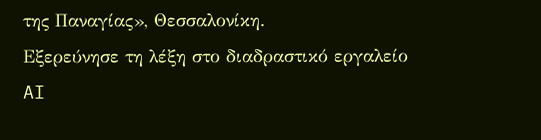της Παναγίας», Θεσσαλονίκη.
Εξερεύνησε τη λέξη στο διαδραστικό εργαλείο
AI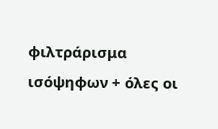φιλτράρισμα ισόψηφων + όλες οι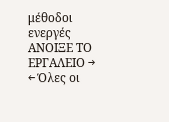μέθοδοι ενεργές
ΑΝΟΙΞΕ ΤΟ ΕΡΓΑΛΕΙΟ →
← Όλες οι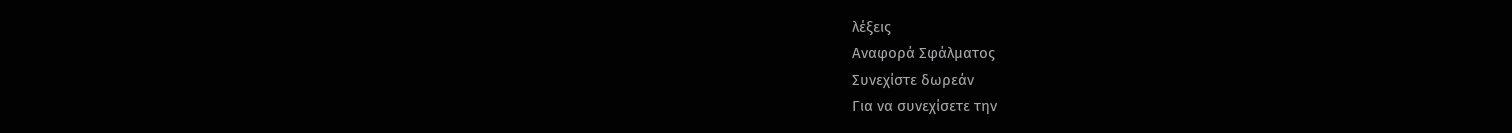λέξεις
Αναφορά Σφάλματος
Συνεχίστε δωρεάν
Για να συνεχίσετε την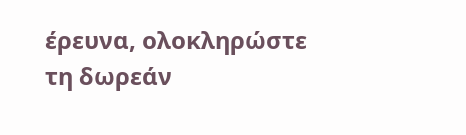έρευνα, ολοκληρώστε τη δωρεάν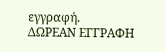εγγραφή.
ΔΩΡΕΑΝ ΕΓΓΡΑΦΗ